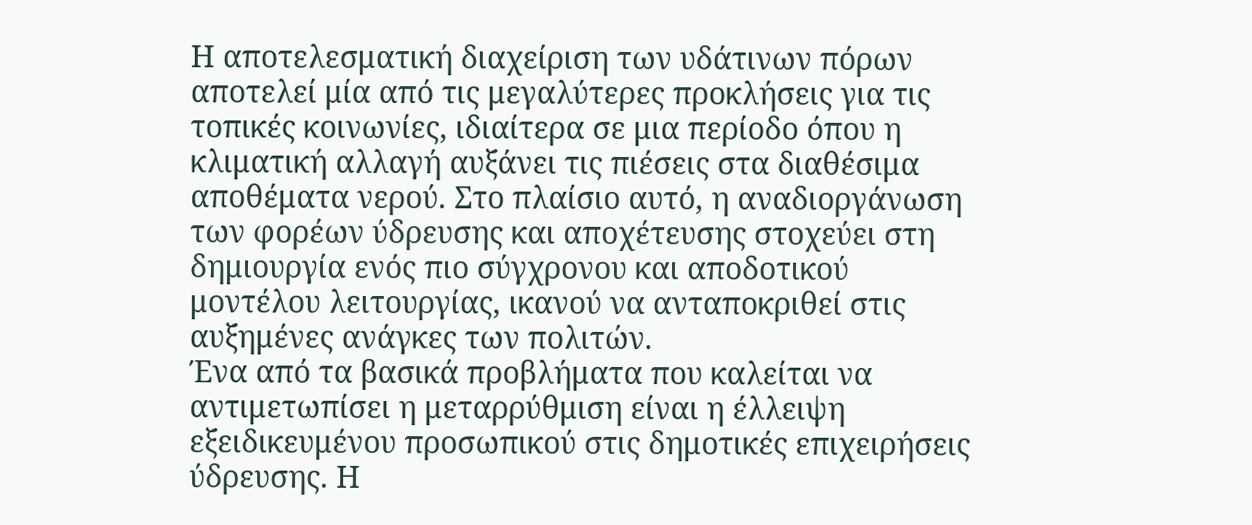Η αποτελεσματική διαχείριση των υδάτινων πόρων αποτελεί μία από τις μεγαλύτερες προκλήσεις για τις τοπικές κοινωνίες, ιδιαίτερα σε μια περίοδο όπου η κλιματική αλλαγή αυξάνει τις πιέσεις στα διαθέσιμα αποθέματα νερού. Στο πλαίσιο αυτό, η αναδιοργάνωση των φορέων ύδρευσης και αποχέτευσης στοχεύει στη δημιουργία ενός πιο σύγχρονου και αποδοτικού μοντέλου λειτουργίας, ικανού να ανταποκριθεί στις αυξημένες ανάγκες των πολιτών.
Ένα από τα βασικά προβλήματα που καλείται να αντιμετωπίσει η μεταρρύθμιση είναι η έλλειψη εξειδικευμένου προσωπικού στις δημοτικές επιχειρήσεις ύδρευσης. Η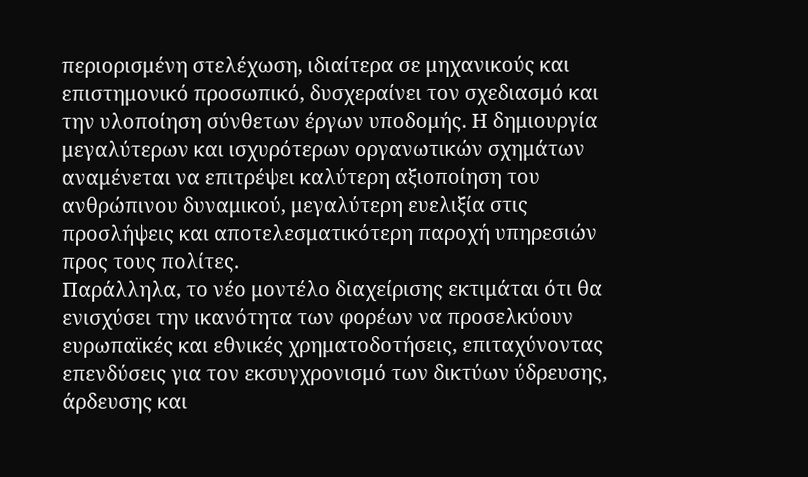περιορισμένη στελέχωση, ιδιαίτερα σε μηχανικούς και επιστημονικό προσωπικό, δυσχεραίνει τον σχεδιασμό και την υλοποίηση σύνθετων έργων υποδομής. Η δημιουργία μεγαλύτερων και ισχυρότερων οργανωτικών σχημάτων αναμένεται να επιτρέψει καλύτερη αξιοποίηση του ανθρώπινου δυναμικού, μεγαλύτερη ευελιξία στις προσλήψεις και αποτελεσματικότερη παροχή υπηρεσιών προς τους πολίτες.
Παράλληλα, το νέο μοντέλο διαχείρισης εκτιμάται ότι θα ενισχύσει την ικανότητα των φορέων να προσελκύουν ευρωπαϊκές και εθνικές χρηματοδοτήσεις, επιταχύνοντας επενδύσεις για τον εκσυγχρονισμό των δικτύων ύδρευσης, άρδευσης και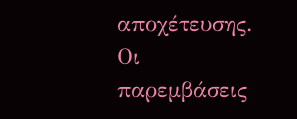αποχέτευσης. Οι παρεμβάσεις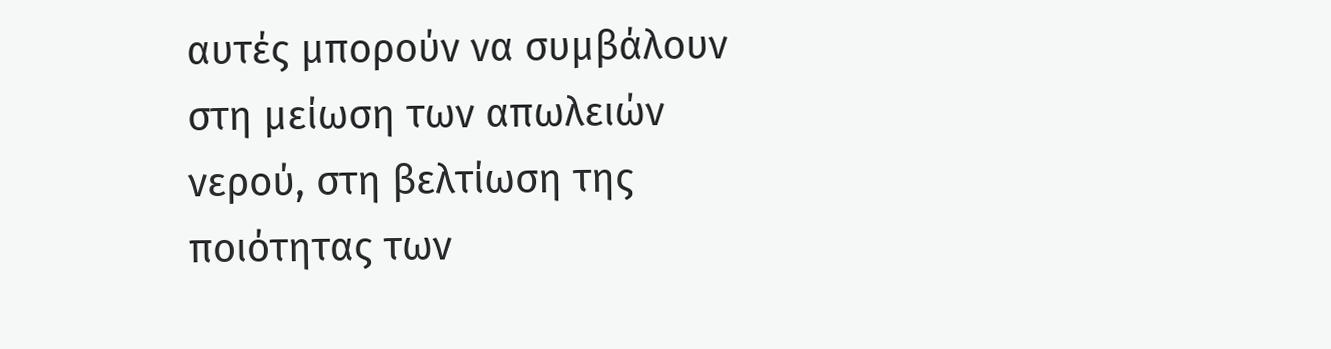αυτές μπορούν να συμβάλουν στη μείωση των απωλειών νερού, στη βελτίωση της ποιότητας των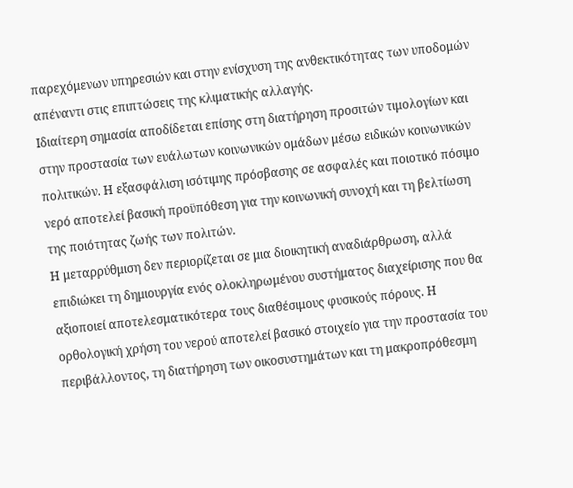παρεχόμενων υπηρεσιών και στην ενίσχυση της ανθεκτικότητας των υποδομών απέναντι στις επιπτώσεις της κλιματικής αλλαγής.
Ιδιαίτερη σημασία αποδίδεται επίσης στη διατήρηση προσιτών τιμολογίων και στην προστασία των ευάλωτων κοινωνικών ομάδων μέσω ειδικών κοινωνικών πολιτικών. Η εξασφάλιση ισότιμης πρόσβασης σε ασφαλές και ποιοτικό πόσιμο νερό αποτελεί βασική προϋπόθεση για την κοινωνική συνοχή και τη βελτίωση της ποιότητας ζωής των πολιτών.
Η μεταρρύθμιση δεν περιορίζεται σε μια διοικητική αναδιάρθρωση, αλλά επιδιώκει τη δημιουργία ενός ολοκληρωμένου συστήματος διαχείρισης που θα αξιοποιεί αποτελεσματικότερα τους διαθέσιμους φυσικούς πόρους. Η ορθολογική χρήση του νερού αποτελεί βασικό στοιχείο για την προστασία του περιβάλλοντος, τη διατήρηση των οικοσυστημάτων και τη μακροπρόθεσμη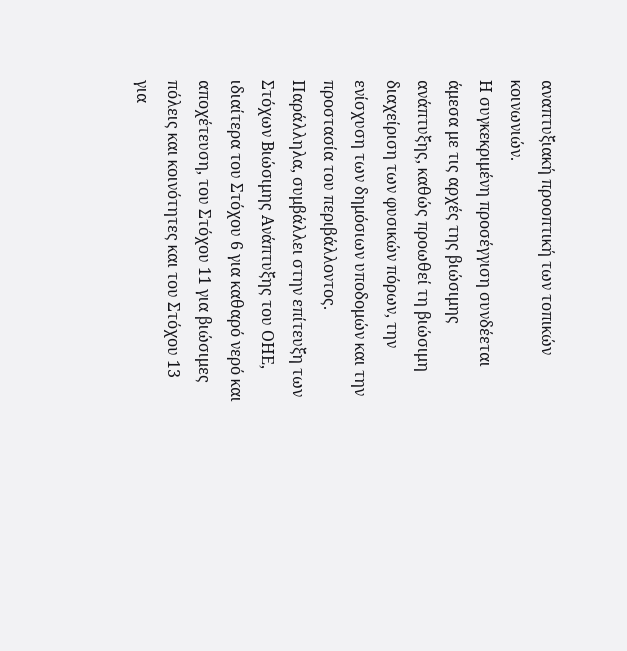αναπτυξιακή προοπτική των τοπικών κοινωνιών.
Η συγκεκριμένη προσέγγιση συνδέεται άμεσα με τις αρχές της βιώσιμης ανάπτυξης, καθώς προωθεί τη βιώσιμη διαχείριση των φυσικών πόρων, την ενίσχυση των δημόσιων υποδομών και την προστασία του περιβάλλοντος. Παράλληλα, συμβάλλει στην επίτευξη των Στόχων Βιώσιμης Ανάπτυξης του ΟΗΕ, ιδιαίτερα του Στόχου 6 για καθαρό νερό και αποχέτευση, του Στόχου 11 για βιώσιμες πόλεις και κοινότητες και του Στόχου 13 για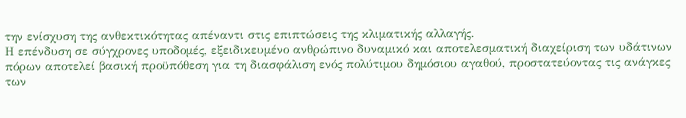την ενίσχυση της ανθεκτικότητας απέναντι στις επιπτώσεις της κλιματικής αλλαγής.
Η επένδυση σε σύγχρονες υποδομές, εξειδικευμένο ανθρώπινο δυναμικό και αποτελεσματική διαχείριση των υδάτινων πόρων αποτελεί βασική προϋπόθεση για τη διασφάλιση ενός πολύτιμου δημόσιου αγαθού, προστατεύοντας τις ανάγκες των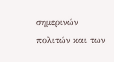σημερινών πολιτών και των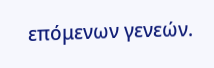επόμενων γενεών.